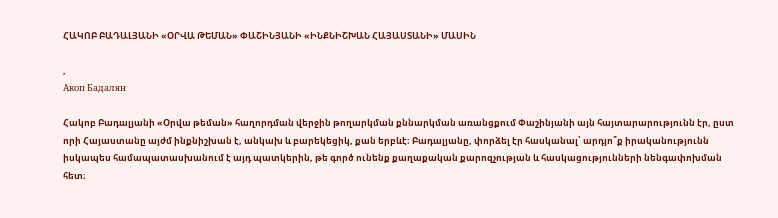ՀԱԿՈԲ ԲԱԴԱԼՅԱՆԻ «ՕՐՎԱ ԹԵՄԱՆ» ՓԱՇԻՆՅԱՆԻ «ԻՆՔՆԻՇԽԱՆ ՀԱՅԱՍՏԱՆԻ» ՄԱՍԻՆ

,
Акоп Бадалян

Հակոբ Բադալյանի «Օրվա թեման» հաղորդման վերջին թողարկման քննարկման առանցքում Փաշինյանի այն հայտարարությունն էր, ըստ որի Հայաստանը այժմ ինքնիշխան է, անկախ և բարեկեցիկ, քան երբևէ։ Բադալյանը, փորձել էր հասկանալ՝ արդյո՞ք իրականությունն իսկապես համապատասխանում է այդ պատկերին, թե գործ ունենք քաղաքական քարոզչության և հասկացությունների նենգափոխման հետ։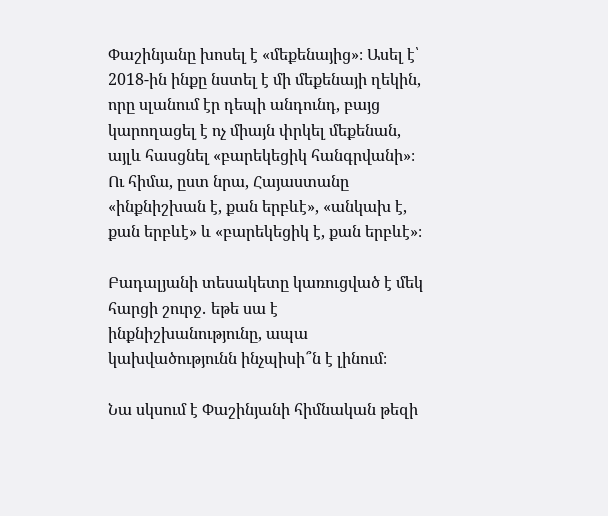Փաշինյանը խոսել է «մեքենայից»։ Ասել է՝ 2018-ին ինքը նստել է մի մեքենայի ղեկին, որը սլանում էր դեպի անդունդ, բայց կարողացել է ոչ միայն փրկել մեքենան, այլև հասցնել «բարեկեցիկ հանգրվանի»։ Ու հիմա, ըստ նրա, Հայաստանը «ինքնիշխան է, քան երբևէ», «անկախ է, քան երբևէ» և «բարեկեցիկ է, քան երբևէ»։

Բադալյանի տեսակետը կառուցված է մեկ հարցի շուրջ․ եթե սա է ինքնիշխանությունը, ապա կախվածությունն ինչպիսի՞ն է լինում։

Նա սկսում է Փաշինյանի հիմնական թեզի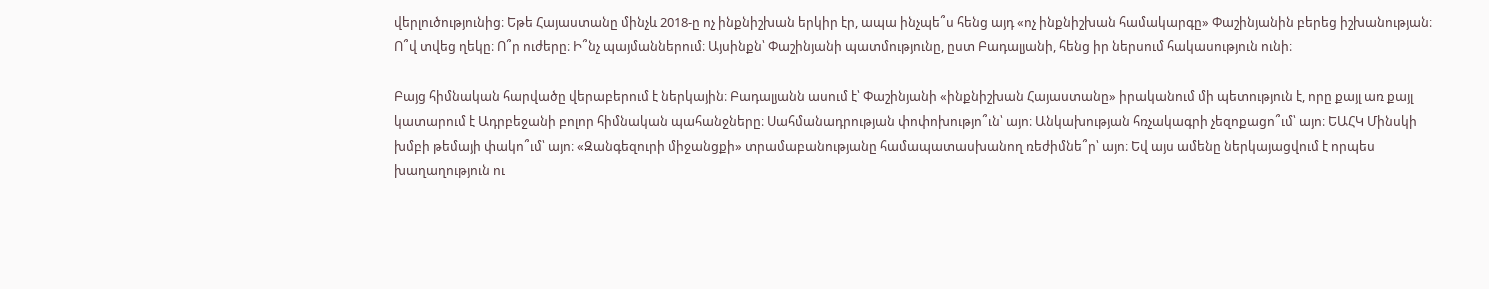վերլուծությունից։ Եթե Հայաստանը մինչև 2018-ը ոչ ինքնիշխան երկիր էր, ապա ինչպե՞ս հենց այդ «ոչ ինքնիշխան համակարգը» Փաշինյանին բերեց իշխանության։ Ո՞վ տվեց ղեկը։ Ո՞ր ուժերը։ Ի՞նչ պայմաններում։ Այսինքն՝ Փաշինյանի պատմությունը, ըստ Բադալյանի, հենց իր ներսում հակասություն ունի։

Բայց հիմնական հարվածը վերաբերում է ներկային։ Բադալյանն ասում է՝ Փաշինյանի «ինքնիշխան Հայաստանը» իրականում մի պետություն է, որը քայլ առ քայլ կատարում է Ադրբեջանի բոլոր հիմնական պահանջները։ Սահմանադրության փոփոխությո՞ւն՝ այո։ Անկախության հռչակագրի չեզոքացո՞ւմ՝ այո։ ԵԱՀԿ Մինսկի խմբի թեմայի փակո՞ւմ՝ այո։ «Զանգեզուրի միջանցքի» տրամաբանությանը համապատասխանող ռեժիմնե՞ր՝ այո։ Եվ այս ամենը ներկայացվում է որպես խաղաղություն ու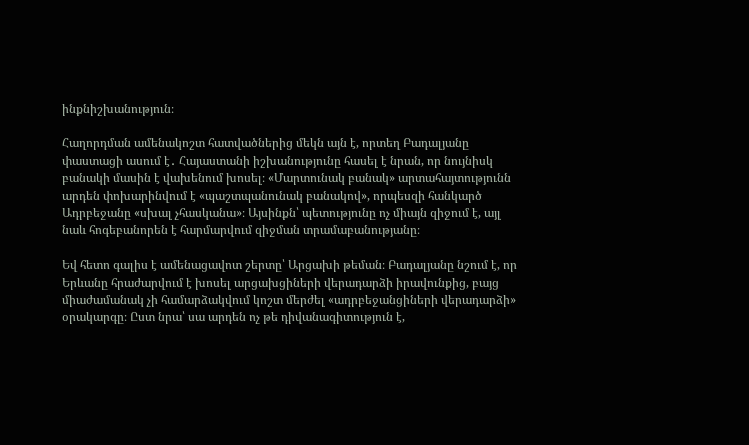ինքնիշխանություն։

Հաղորդման ամենակոշտ հատվածներից մեկն այն է, որտեղ Բադալյանը փաստացի ասում է․ Հայաստանի իշխանությունը հասել է նրան, որ նույնիսկ բանակի մասին է վախենում խոսել։ «Մարտունակ բանակ» արտահայտությունն արդեն փոխարինվում է «պաշտպանունակ բանակով», որպեսզի հանկարծ Ադրբեջանը «սխալ չհասկանա»։ Այսինքն՝ պետությունը ոչ միայն զիջում է, այլ նաև հոգեբանորեն է հարմարվում զիջման տրամաբանությանը։

Եվ հետո գալիս է ամենացավոտ շերտը՝ Արցախի թեման։ Բադալյանը նշում է, որ Երևանը հրաժարվում է խոսել արցախցիների վերադարձի իրավունքից, բայց միաժամանակ չի համարձակվում կոշտ մերժել «ադրբեջանցիների վերադարձի» օրակարգը։ Ըստ նրա՝ սա արդեն ոչ թե դիվանագիտություն է,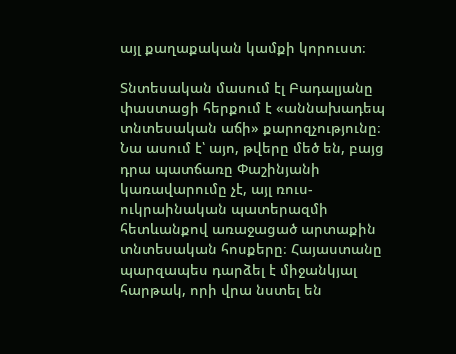այլ քաղաքական կամքի կորուստ։

Տնտեսական մասում էլ Բադալյանը փաստացի հերքում է «աննախադեպ տնտեսական աճի» քարոզչությունը։ Նա ասում է՝ այո, թվերը մեծ են, բայց դրա պատճառը Փաշինյանի կառավարումը չէ, այլ ռուս-ուկրաինական պատերազմի հետևանքով առաջացած արտաքին տնտեսական հոսքերը։ Հայաստանը պարզապես դարձել է միջանկյալ հարթակ, որի վրա նստել են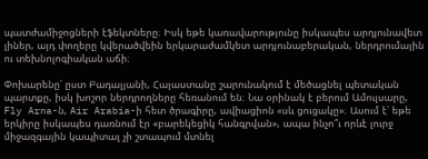պատժամիջոցների էֆեկտները։ Իսկ եթե կառավարությունը իսկապես արդյունավետ լիներ, այդ փողերը կվերածվեին երկարաժամկետ արդյունաբերական, ներդրումային ու տեխնոլոգիական աճի։

Փոխարենը՝ ըստ Բադալյանի, Հայաստանը շարունակում է մեծացնել պետական պարտքը, իսկ խոշոր ներդրողները հեռանում են։ Նա օրինակ է բերում Ամուլսարը, Fly Arna-ն, Air Arabia-ի հետ ծրագիրը, ավիացիոն «սև ցուցակը»։ Ասում է՝ եթե երկիրը իսկապես դառնում էր «բարեկեցիկ հանգրվան», ապա ինչո՞ւ որևէ լուրջ միջազգային կապիտալ չի շտապում մտնել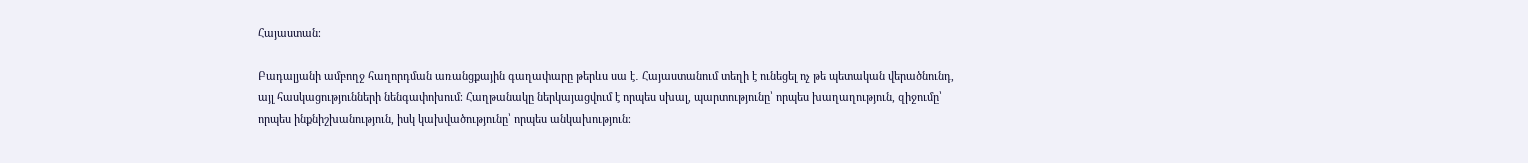Հայաստան։

Բադալյանի ամբողջ հաղորդման առանցքային գաղափարը թերևս սա է․ Հայաստանում տեղի է ունեցել ոչ թե պետական վերածնունդ, այլ հասկացությունների նենգափոխում։ Հաղթանակը ներկայացվում է որպես սխալ, պարտությունը՝ որպես խաղաղություն, զիջումը՝ որպես ինքնիշխանություն, իսկ կախվածությունը՝ որպես անկախություն։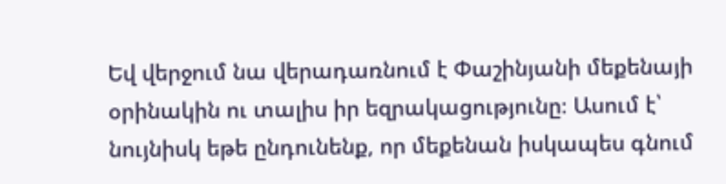Եվ վերջում նա վերադառնում է Փաշինյանի մեքենայի օրինակին ու տալիս իր եզրակացությունը։ Ասում է՝ նույնիսկ եթե ընդունենք, որ մեքենան իսկապես գնում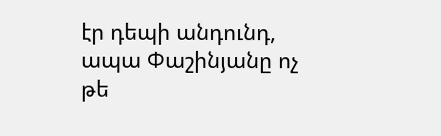էր դեպի անդունդ, ապա Փաշինյանը ոչ թե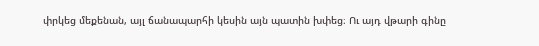փրկեց մեքենան, այլ ճանապարհի կեսին այն պատին խփեց։ Ու այդ վթարի գինը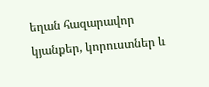եղան հազարավոր կյանքեր, կորուստներ և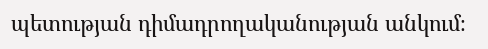պետության դիմադրողականության անկում։